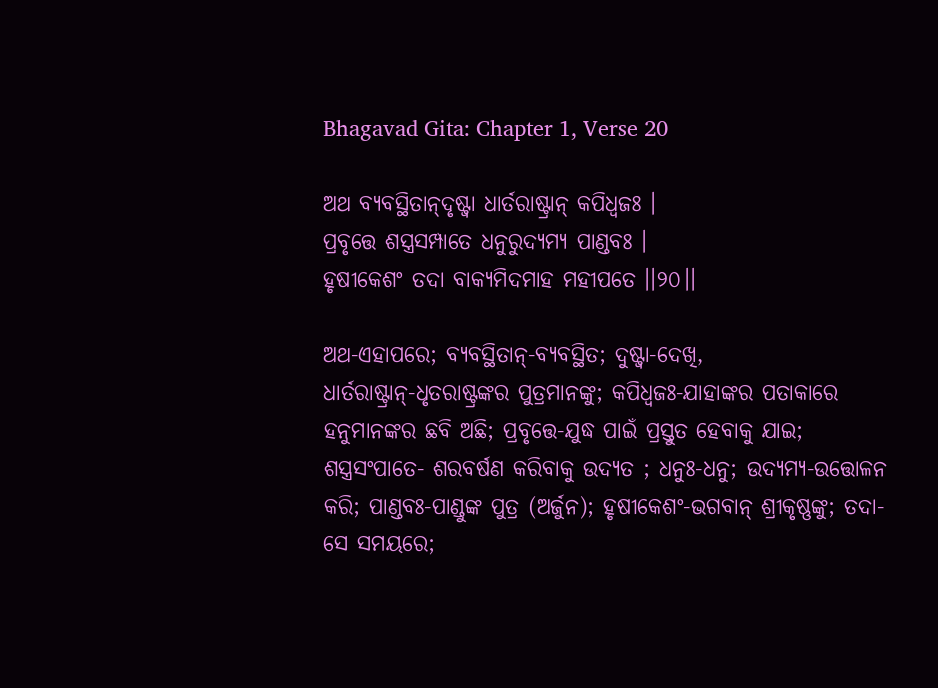Bhagavad Gita: Chapter 1, Verse 20

ଅଥ ବ୍ୟବସ୍ଥିତାନ୍‌ଦୃଷ୍ଟ୍ୱା ଧାର୍ତରାଷ୍ଟ୍ରାନ୍ କପିଧ୍ୱଜଃ ।
ପ୍ରବୃତ୍ତେ ଶସ୍ତ୍ରସମ୍ପାତେ ଧନୁରୁଦ୍ୟମ୍ୟ ପାଣ୍ଡବଃ ।
ହୃଷୀକେଶଂ ତଦା ବାକ୍ୟମିଦମାହ ମହୀପତେ ।।୨୦।।

ଅଥ-ଏହାପରେ; ବ୍ୟବସ୍ଥିତାନ୍‌-ବ୍ୟବସ୍ଥିତ; ଦୁଷ୍ଟ୍ୱା-ଦେଖି, ଧାର୍ତରାଷ୍ଟ୍ରାନ୍‌-ଧୃତରାଷ୍ଟ୍ରଙ୍କର ପୁତ୍ରମାନଙ୍କୁ; କପିଧ୍ୱଜଃ-ଯାହାଙ୍କର ପତାକାରେ ହନୁମାନଙ୍କର ଛବି ଅଛି; ପ୍ରବୃତ୍ତେ-ଯୁଦ୍ଧ ପାଇଁ ପ୍ରସ୍ତୁତ ହେବାକୁ ଯାଇ; ଶସ୍ତ୍ରସଂପାତେ- ଶରବର୍ଷଣ କରିବାକୁ ଉଦ୍ୟତ ; ଧନୁଃ-ଧନୁ; ଉଦ୍ୟମ୍ୟ-ଉତ୍ତୋଳନ କରି; ପାଣ୍ଡବଃ-ପାଣ୍ଡୁଙ୍କ ପୁତ୍ର (ଅର୍ଜୁନ); ହୃଷୀକେଶଂ-ଭଗବାନ୍ ଶ୍ରୀକୃଷ୍ଣଙ୍କୁ; ତଦା-ସେ ସମୟରେ;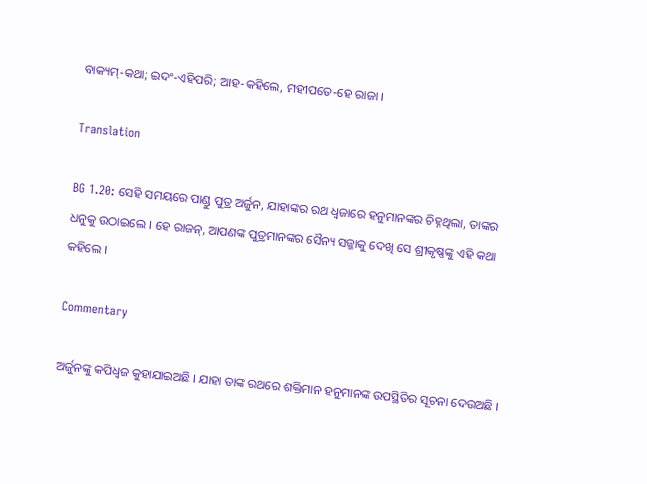ବାକ୍ୟମ୍‌-କଥା; ଇଦଂ-ଏହିପରି; ଆହ-କହିଲେ, ମହୀପତେ-ହେ ରାଜା ।

Translation

BG 1.20: ସେହି ସମୟରେ ପାଣ୍ଡୁ ପୁତ୍ର ଅର୍ଜୁନ, ଯାହାଙ୍କର ରଥ ଧ୍ୱଜାରେ ହନୁମାନଙ୍କର ଚିହ୍ନଥିଲା, ତାଙ୍କର ଧନୁକୁ ଉଠାଇଲେ । ହେ ରାଜନ୍‌, ଆପଣଙ୍କ ପୁତ୍ରମାନଙ୍କର ସୈନ୍ୟ ସଜ୍ଜାକୁ ଦେଖି ସେ ଶ୍ରୀକୃଷ୍ଣଙ୍କୁ ଏହି କଥା କହିଲେ ।

Commentary

ଅର୍ଜୁନଙ୍କୁ କପିଧ୍ୱଜ କୁହାଯାଇଅଛି । ଯାହା ତାଙ୍କ ରଥରେ ଶକ୍ତିମାନ ହନୁମାନଙ୍କ ଉପସ୍ଥିତିର ସୂଚନା ଦେଉଅଛି ।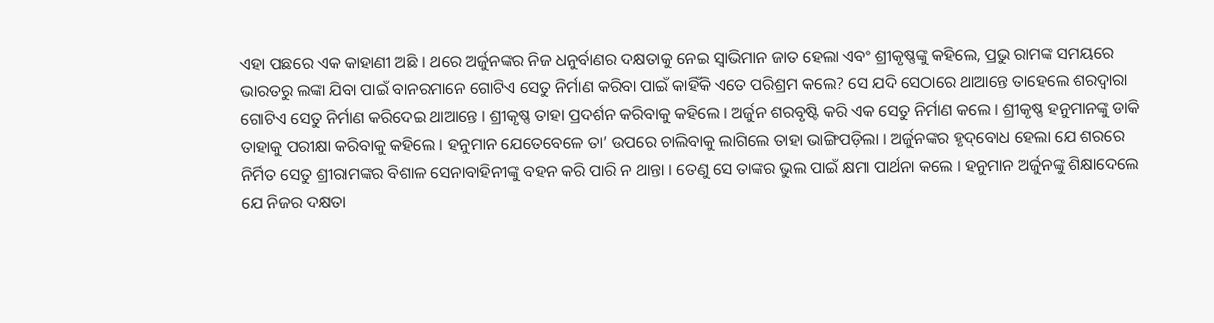ଏହା ପଛରେ ଏକ କାହାଣୀ ଅଛି । ଥରେ ଅର୍ଜୁନଙ୍କର ନିଜ ଧନୁର୍ବାଣର ଦକ୍ଷତାକୁ ନେଇ ସ୍ୱାଭିମାନ ଜାତ ହେଲା ଏବଂ ଶ୍ରୀକୃଷ୍ଣଙ୍କୁ କହିଲେ, ପ୍ରଭୁ ରାମଙ୍କ ସମୟରେ ଭାରତରୁ ଲଙ୍କା ଯିବା ପାଇଁ ବାନରମାନେ ଗୋଟିଏ ସେତୁ ନିର୍ମାଣ କରିବା ପାଇଁ କାହିଁକି ଏତେ ପରିଶ୍ରମ କଲେ? ସେ ଯଦି ସେଠାରେ ଥାଆନ୍ତେ ତାହେଲେ ଶରଦ୍ୱାରା ଗୋଟିଏ ସେତୁ ନିର୍ମାଣ କରିଦେଇ ଥାଆନ୍ତେ । ଶ୍ରୀକୃଷ୍ଣ ତାହା ପ୍ରଦର୍ଶନ କରିବାକୁ କହିଲେ । ଅର୍ଜୁନ ଶରବୃଷ୍ଟି କରି ଏକ ସେତୁ ନିର୍ମାଣ କଲେ । ଶ୍ରୀକୃଷ୍ଣ ହନୁମାନଙ୍କୁ ଡାକି ତାହାକୁ ପରୀକ୍ଷା କରିବାକୁ କହିଲେ । ହନୁମାନ ଯେତେବେଳେ ତା’ ଉପରେ ଚାଲିବାକୁ ଲାଗିଲେ ତାହା ଭାଙ୍ଗିପଡ଼ିଲା । ଅର୍ଜୁନଙ୍କର ହୃଦ୍‌ବୋଧ ହେଲା ଯେ ଶରରେ ନିର୍ମିତ ସେତୁ ଶ୍ରୀରାମଙ୍କର ବିଶାଳ ସେନାବାହିନୀଙ୍କୁ ବହନ କରି ପାରି ନ ଥାନ୍ତା । ତେଣୁ ସେ ତାଙ୍କର ଭୁଲ ପାଇଁ କ୍ଷମା ପାର୍ଥନା କଲେ । ହନୁମାନ ଅର୍ଜୁନଙ୍କୁ ଶିକ୍ଷାଦେଲେ ଯେ ନିଜର ଦକ୍ଷତା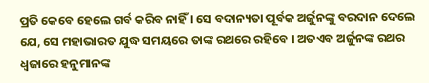ପ୍ରତି କେବେ ହେଲେ ଗର୍ବ କରିବ ନାହିଁ । ସେ ବଦାନ୍ୟତା ପୂର୍ବକ ଅର୍ଜୁନଙ୍କୁ ବରଦାନ ଦେଲେ ଯେ, ସେ ମହାଭାରତ ଯୁଦ୍ଧ ସମୟରେ ତାଙ୍କ ରଥରେ ରହିବେ । ଅତଏବ ଅର୍ଜୁନଙ୍କ ରଥର ଧ୍ୱଜାରେ ହନୁମାନଙ୍କ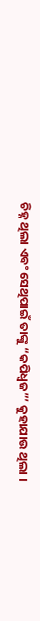ଚିହ୍ନ ଥିଲା ଏବଂ ସେଥିପାଇଁ ତାଙ୍କୁ “କପିଧ୍ୱଜ”’ କୁହାଯାଉ ଥିଲା ।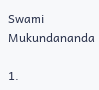Swami Mukundananda

1.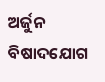ଅର୍ଜୁନ ବିଷାଦଯୋଗ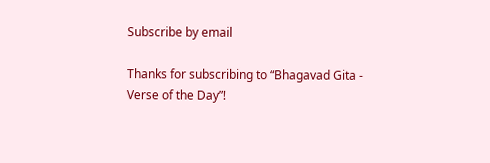Subscribe by email

Thanks for subscribing to “Bhagavad Gita - Verse of the Day”!